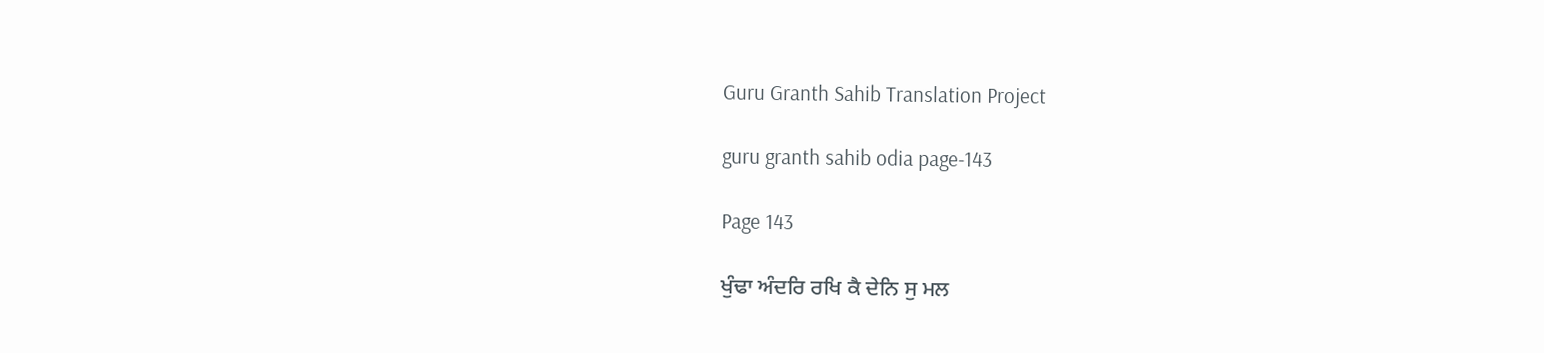Guru Granth Sahib Translation Project

guru granth sahib odia page-143

Page 143

ਖੁੰਢਾ ਅੰਦਰਿ ਰਖਿ ਕੈ ਦੇਨਿ ਸੁ ਮਲ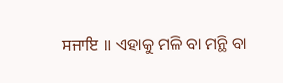ਸਜਾਇ ॥ ଏହାକୁ ମଳି ବା ମନ୍ଥି ବା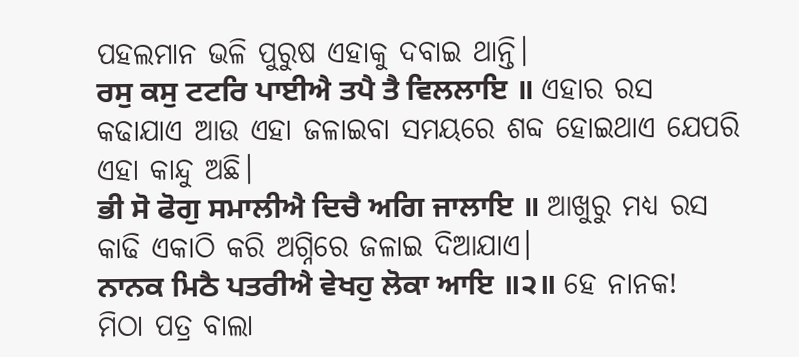ପହଲମାନ ଭଳି ପୁରୁଷ ଏହାକୁ ଦବାଇ ଥାନ୍ତି।
ਰਸੁ ਕਸੁ ਟਟਰਿ ਪਾਈਐ ਤਪੈ ਤੈ ਵਿਲਲਾਇ ॥ ଏହାର ରସ କଢାଯାଏ ଆଉ ଏହା ଜଳାଇବା ସମୟରେ ଶବ୍ଦ ହୋଇଥାଏ ଯେପରି ଏହା କାନ୍ଦୁ ଅଛି।
ਭੀ ਸੋ ਫੋਗੁ ਸਮਾਲੀਐ ਦਿਚੈ ਅਗਿ ਜਾਲਾਇ ॥ ଆଖୁରୁ ମଧ୍ୟ ରସ କାଢି ଏକାଠି କରି ଅଗ୍ନିରେ ଜଳାଇ ଦିଆଯାଏ।
ਨਾਨਕ ਮਿਠੈ ਪਤਰੀਐ ਵੇਖਹੁ ਲੋਕਾ ਆਇ ॥੨॥ ହେ ନାନକ! ମିଠା ପତ୍ର ବାଲା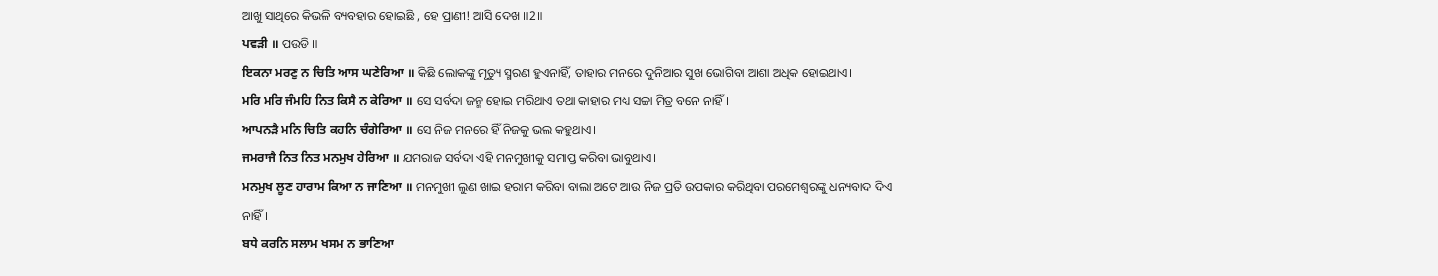ଆଖୁ ସାଥିରେ କିଭଳି ବ୍ୟବହାର ହୋଇଛି , ହେ ପ୍ରାଣୀ! ଆସି ଦେଖ ॥2॥
ਪਵੜੀ ॥ ପଉଡି ॥
ਇਕਨਾ ਮਰਣੁ ਨ ਚਿਤਿ ਆਸ ਘਣੇਰਿਆ ॥ କିଛି ଲୋକଙ୍କୁ ମୃତ୍ୟୁ ସ୍ମରଣ ହୁଏନାହିଁ, ତାହାର ମନରେ ଦୁନିଆର ସୁଖ ଭୋଗିବା ଆଶା ଅଧିକ ହୋଇଥାଏ।
ਮਰਿ ਮਰਿ ਜੰਮਹਿ ਨਿਤ ਕਿਸੈ ਨ ਕੇਰਿਆ ॥ ସେ ସର୍ବଦା ଜନ୍ମ ହୋଇ ମରିଥାଏ ତଥା କାହାର ମଧ୍ୟ ସଚ୍ଚା ମିତ୍ର ବନେ ନାହିଁ।
ਆਪਨੜੈ ਮਨਿ ਚਿਤਿ ਕਹਨਿ ਚੰਗੇਰਿਆ ॥ ସେ ନିଜ ମନରେ ହିଁ ନିଜକୁ ଭଲ କହୁଥାଏ।
ਜਮਰਾਜੈ ਨਿਤ ਨਿਤ ਮਨਮੁਖ ਹੇਰਿਆ ॥ ଯମରାଜ ସର୍ବଦା ଏହି ମନମୁଖୀକୁ ସମାପ୍ତ କରିବା ଭାବୁଥାଏ।
ਮਨਮੁਖ ਲੂਣ ਹਾਰਾਮ ਕਿਆ ਨ ਜਾਣਿਆ ॥ ମନମୁଖୀ ଲୁଣ ଖାଇ ହରାମ କରିବା ବାଲା ଅଟେ ଆଉ ନିଜ ପ୍ରତି ଉପକାର କରିଥିବା ପରମେଶ୍ଵରଙ୍କୁ ଧନ୍ୟବାଦ ଦିଏ ନାହିଁ।
ਬਧੇ ਕਰਨਿ ਸਲਾਮ ਖਸਮ ਨ ਭਾਣਿਆ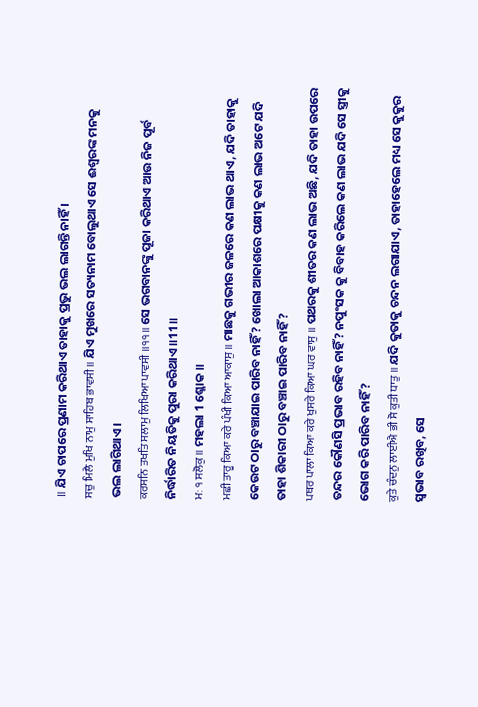॥ ଯିଏ ଚାପରେ ପ୍ରଣାମ କରିଥାଏ ତାହାକୁ ପ୍ରଭୁ ଭଲ ଲାଗନ୍ତି ନାହିଁ ।
ਸਚੁ ਮਿਲੈ ਮੁਖਿ ਨਾਮੁ ਸਾਹਿਬ ਭਾਵਸੀ ॥ ଯିଏ ମୁଖରେ ସତ୍ୟନାମ ବୋଲୁଥାଏ ସେ ଈଶ୍ବରଙ୍କ ମନକୁ ଭଲ ଲାଗିଥାଏ।
ਕਰਸਨਿ ਤਖਤਿ ਸਲਾਮੁ ਲਿਖਿਆ ਪਾਵਸੀ ॥੧੧॥ ସେ ଭଗବାନଙ୍କୁ ପୂଜା କରିଥାଏ ଆଉ ନିଜ ପୂର୍ବ ନିର୍ଦ୍ଧାରିତ ନିୟତିକୁ ପୁରା କରିଥାଏ ॥11॥
ਮਃ ੧ ਸਲੋਕੁ ॥ ମହଲା 1 ଶ୍ଳୋକ ॥
ਮਛੀ ਤਾਰੂ ਕਿਆ ਕਰੇ ਪੰਖੀ ਕਿਆ ਆਕਾਸੁ ॥ ମାଛକୁ ଗଭୀର ଜଳରେ କଣ ଲାଭ ଥାଏ, ଯଦି ତାହାକୁ କେଉଟ ଠାରୁ ବଞ୍ଚାଯାଇ ପାରିବ ନାହିଁ? ଖୋଲା ଆକାଶରେ ପକ୍ଷୀକୁ କଣ ଲାଭ ଅଟେ ଯଦି ତାହା ଶିକାରୀ ଠାରୁ ବଞ୍ଚାଇ ପାରିବ ନାହିଁ?
ਪਥਰ ਪਾਲਾ ਕਿਆ ਕਰੇ ਖੁਸਰੇ ਕਿਆ ਘਰ ਵਾਸੁ ॥ ପଥରକୁ ଶୀତର କଣ ଲାଭ ଅଛି, ଯଦି ତାହା ଉପରେ ତନ୍ଦର କୌଣସି ପ୍ରଭାବ ରହିବ ନାହିଁ? ନପୁଂସକ କୁ ବିବାହ କରିଲେ କଣ ଲାଭ ଯଦି ସେ ସ୍ତ୍ରୀକୁ ଭୋଗ କରି ପାରିବ ନାହିଁ?
ਕੁਤੇ ਚੰਦਨੁ ਲਾਈਐ ਭੀ ਸੋ ਕੁਤੀ ਧਾਤੁ ॥ ଯଦି କୁତାକୁ ଚନ୍ଦନ ଲଗାଯାଏ, ତାହାହେଲେ ମଧ୍ୟ ସେ କୁକୁର ସ୍ଵଭାବ ରଖିବ, ସେ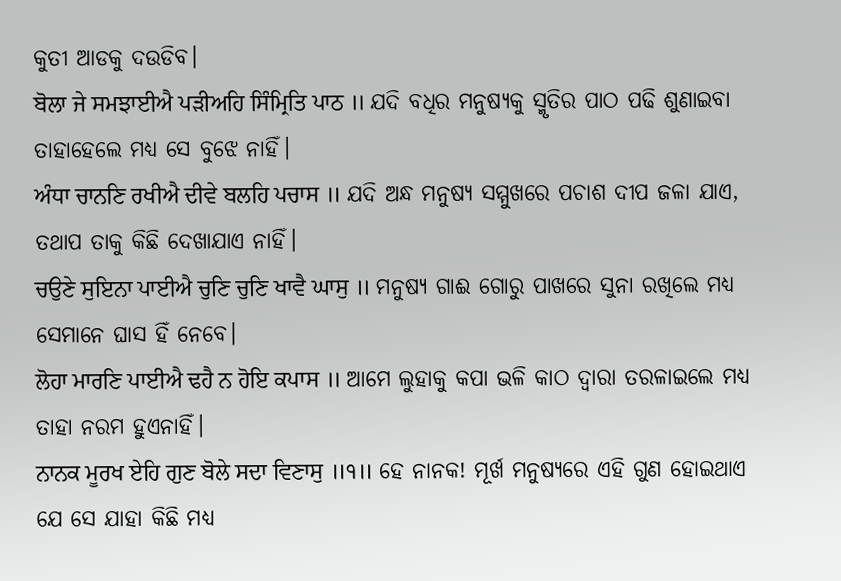କୁତୀ ଆଡକୁ ଦଉଡିବ।
ਬੋਲਾ ਜੇ ਸਮਝਾਈਐ ਪੜੀਅਹਿ ਸਿੰਮ੍ਰਿਤਿ ਪਾਠ ॥ ଯଦି ବଧିର ମନୁଷ୍ୟକୁ ସ୍ମୃତିର ପାଠ ପଢି ଶୁଣାଇବା ତାହାହେଲେ ମଧ୍ୟ ସେ ବୁଝେ ନାହିଁ।
ਅੰਧਾ ਚਾਨਣਿ ਰਖੀਐ ਦੀਵੇ ਬਲਹਿ ਪਚਾਸ ॥ ଯଦି ଅନ୍ଧ ମନୁଷ୍ୟ ସମ୍ମୁଖରେ ପଚାଶ ଦୀପ ଜଳା ଯାଏ, ତଥାପ ତାକୁ କିଛି ଦେଖାଯାଏ ନାହିଁ।
ਚਉਣੇ ਸੁਇਨਾ ਪਾਈਐ ਚੁਣਿ ਚੁਣਿ ਖਾਵੈ ਘਾਸੁ ॥ ମନୁଷ୍ୟ ଗାଈ ଗୋରୁ ପାଖରେ ସୁନା ରଖିଲେ ମଧ୍ୟ ସେମାନେ ଘାସ ହିଁ ନେବେ।
ਲੋਹਾ ਮਾਰਣਿ ਪਾਈਐ ਢਹੈ ਨ ਹੋਇ ਕਪਾਸ ॥ ଆମେ ଲୁହାକୁ କପା ଭଳି କାଠ ଦ୍ଵାରା ତରଳାଇଲେ ମଧ୍ୟ ତାହା ନରମ ହୁଏନାହିଁ।
ਨਾਨਕ ਮੂਰਖ ਏਹਿ ਗੁਣ ਬੋਲੇ ਸਦਾ ਵਿਣਾਸੁ ॥੧॥ ହେ ନାନକ! ମୂର୍ଖ ମନୁଷ୍ୟରେ ଏହି ଗୁଣ ହୋଇଥାଏ ଯେ ସେ ଯାହା କିଛି ମଧ୍ୟ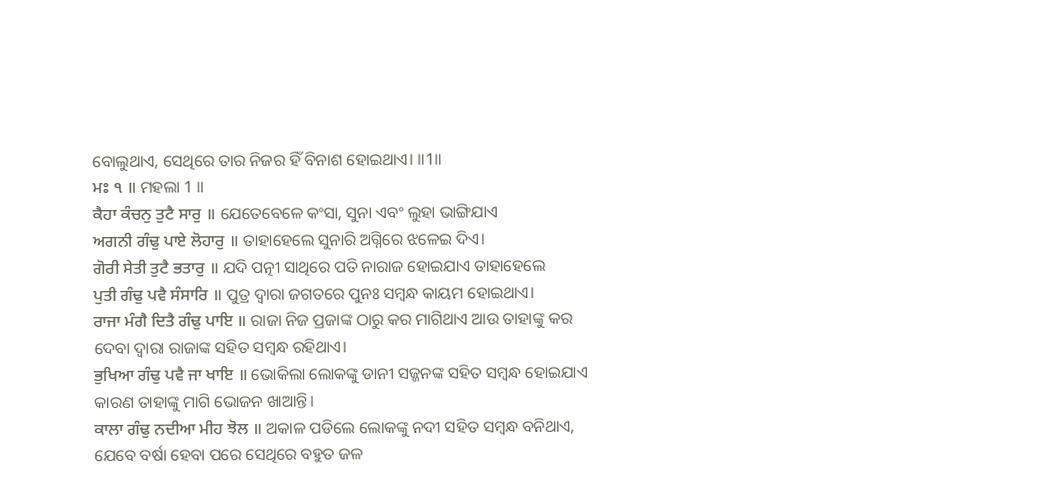ବୋଲୁଥାଏ, ସେଥିରେ ତାର ନିଜର ହିଁ ବିନାଶ ହୋଇଥାଏ। ॥1॥
ਮਃ ੧ ॥ ମହଲା 1 ॥
ਕੈਹਾ ਕੰਚਨੁ ਤੁਟੈ ਸਾਰੁ ॥ ଯେତେବେଳେ କଂସା, ସୁନା ଏବଂ ଲୁହା ଭାଙ୍ଗିଯାଏ
ਅਗਨੀ ਗੰਢੁ ਪਾਏ ਲੋਹਾਰੁ ॥ ତାହାହେଲେ ସୁନାରି ଅଗ୍ନିରେ ଝଳେଇ ଦିଏ।
ਗੋਰੀ ਸੇਤੀ ਤੁਟੈ ਭਤਾਰੁ ॥ ଯଦି ପତ୍ନୀ ସାଥିରେ ପତି ନାରାଜ ହୋଇଯାଏ ତାହାହେଲେ
ਪੁਤੀ ਗੰਢੁ ਪਵੈ ਸੰਸਾਰਿ ॥ ପୁତ୍ର ଦ୍ଵାରା ଜଗତରେ ପୁନଃ ସମ୍ବନ୍ଧ କାୟମ ହୋଇଥାଏ।
ਰਾਜਾ ਮੰਗੈ ਦਿਤੈ ਗੰਢੁ ਪਾਇ ॥ ରାଜା ନିଜ ପ୍ରଜାଙ୍କ ଠାରୁ କର ମାଗିଥାଏ ଆଉ ତାହାଙ୍କୁ କର ଦେବା ଦ୍ଵାରା ରାଜାଙ୍କ ସହିତ ସମ୍ବନ୍ଧ ରହିଥାଏ।
ਭੁਖਿਆ ਗੰਢੁ ਪਵੈ ਜਾ ਖਾਇ ॥ ଭୋକିଲା ଲୋକଙ୍କୁ ଡାନୀ ସଜ୍ଜନଙ୍କ ସହିତ ସମ୍ବନ୍ଧ ହୋଇଯାଏ କାରଣ ତାହାଙ୍କୁ ମାଗି ଭୋଜନ ଖାଆନ୍ତି।
ਕਾਲਾ ਗੰਢੁ ਨਦੀਆ ਮੀਹ ਝੋਲ ॥ ଅକାଳ ପଡିଲେ ଲୋକଙ୍କୁ ନଦୀ ସହିତ ସମ୍ବନ୍ଧ ବନିଥାଏ, ଯେବେ ବର୍ଷା ହେବା ପରେ ସେଥିରେ ବହୁତ ଜଳ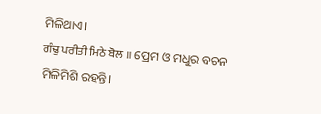ମିଳିଥାଏ।
ਗੰਢੁ ਪਰੀਤੀ ਮਿਠੇ ਬੋਲ ॥ ପ୍ରେମ ଓ ମଧୁର ବଚନ ମିଳିମିଶି ରହନ୍ତି।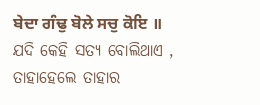ਬੇਦਾ ਗੰਢੁ ਬੋਲੇ ਸਚੁ ਕੋਇ ॥ ଯଦି କେହି ସତ୍ୟ ବୋଲିଥାଏ , ତାହାହେଲେ ତାହାର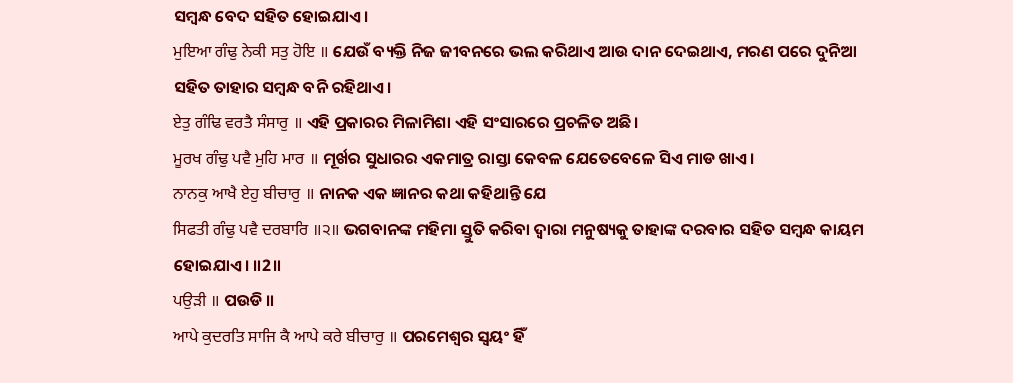ସମ୍ବନ୍ଧ ବେଦ ସହିତ ହୋଇଯାଏ।
ਮੁਇਆ ਗੰਢੁ ਨੇਕੀ ਸਤੁ ਹੋਇ ॥ ଯେଉଁ ବ୍ୟକ୍ତି ନିଜ ଜୀବନରେ ଭଲ କରିଥାଏ ଆଉ ଦାନ ଦେଇଥାଏ, ମରଣ ପରେ ଦୁନିଆ ସହିତ ତାହାର ସମ୍ବନ୍ଧ ବନି ରହିଥାଏ।
ਏਤੁ ਗੰਢਿ ਵਰਤੈ ਸੰਸਾਰੁ ॥ ଏହି ପ୍ରକାରର ମିଳାମିଶା ଏହି ସଂସାରରେ ପ୍ରଚଳିତ ଅଛି।
ਮੂਰਖ ਗੰਢੁ ਪਵੈ ਮੁਹਿ ਮਾਰ ॥ ମୂର୍ଖର ସୁଧାରର ଏକମାତ୍ର ରାସ୍ତା କେବଳ ଯେତେବେଳେ ସିଏ ମାଡ ଖାଏ।
ਨਾਨਕੁ ਆਖੈ ਏਹੁ ਬੀਚਾਰੁ ॥ ନାନକ ଏକ ଜ୍ଞାନର କଥା କହିଥାନ୍ତି ଯେ
ਸਿਫਤੀ ਗੰਢੁ ਪਵੈ ਦਰਬਾਰਿ ॥੨॥ ଭଗବାନଙ୍କ ମହିମା ସ୍ତୁତି କରିବା ଦ୍ଵାରା ମନୁଷ୍ୟକୁ ତାହାଙ୍କ ଦରବାର ସହିତ ସମ୍ବନ୍ଧ କାୟମ ହୋଇଯାଏ। ॥2॥
ਪਉੜੀ ॥ ପଉଡି ॥
ਆਪੇ ਕੁਦਰਤਿ ਸਾਜਿ ਕੈ ਆਪੇ ਕਰੇ ਬੀਚਾਰੁ ॥ ପରମେଶ୍ଵର ସ୍ଵୟଂ ହିଁ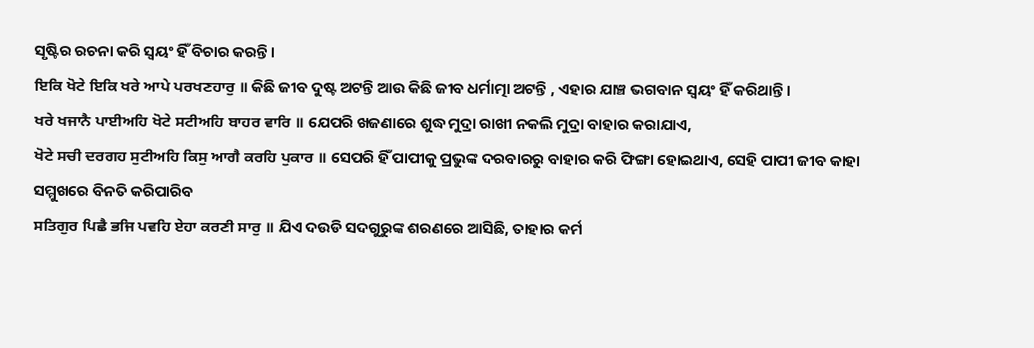ସୃଷ୍ଟିର ରଚନା କରି ସ୍ଵୟଂ ହିଁ ବିଚାର କରନ୍ତି।
ਇਕਿ ਖੋਟੇ ਇਕਿ ਖਰੇ ਆਪੇ ਪਰਖਣਹਾਰੁ ॥ କିଛି ଜୀବ ଦୁଷ୍ଟ ଅଟନ୍ତି ଆଉ କିଛି ଜୀବ ଧର୍ମାତ୍ମା ଅଟନ୍ତି , ଏହାର ଯାଞ୍ଚ ଭଗବାନ ସ୍ଵୟଂ ହିଁ କରିଥାନ୍ତି।
ਖਰੇ ਖਜਾਨੈ ਪਾਈਅਹਿ ਖੋਟੇ ਸਟੀਅਹਿ ਬਾਹਰ ਵਾਰਿ ॥ ଯେପରି ଖଜଣାରେ ଶୁଦ୍ଧ ମୁଦ୍ରା ରାଖୀ ନକଲି ମୁଦ୍ରା ବାହାର କରାଯାଏ,
ਖੋਟੇ ਸਚੀ ਦਰਗਹ ਸੁਟੀਅਹਿ ਕਿਸੁ ਆਗੈ ਕਰਹਿ ਪੁਕਾਰ ॥ ସେପରି ହିଁ ପାପୀକୁ ପ୍ରଭୁଙ୍କ ଦରବାରରୁ ବାହାର କରି ଫିଙ୍ଗା ହୋଇଥାଏ, ସେହି ପାପୀ ଜୀବ କାହା ସମ୍ମୁଖରେ ବିନତି କରିପାରିବ
ਸਤਿਗੁਰ ਪਿਛੈ ਭਜਿ ਪਵਹਿ ਏਹਾ ਕਰਣੀ ਸਾਰੁ ॥ ଯିଏ ଦଉଡି ସଦଗୁରୁଙ୍କ ଶରଣରେ ଆସିଛି, ତାହାର କର୍ମ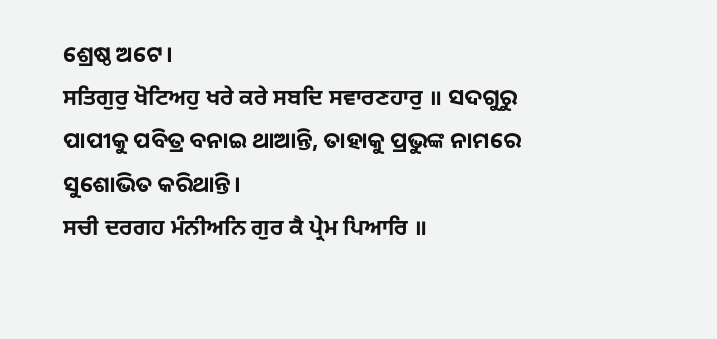ଶ୍ରେଷ୍ଠ ଅଟେ।
ਸਤਿਗੁਰੁ ਖੋਟਿਅਹੁ ਖਰੇ ਕਰੇ ਸਬਦਿ ਸਵਾਰਣਹਾਰੁ ॥ ସଦଗୁରୁ ପାପୀକୁ ପବିତ୍ର ବନାଇ ଥାଆନ୍ତି, ତାହାକୁ ପ୍ରଭୁଙ୍କ ନାମରେ ସୁଶୋଭିତ କରିଥାନ୍ତି।
ਸਚੀ ਦਰਗਹ ਮੰਨੀਅਨਿ ਗੁਰ ਕੈ ਪ੍ਰੇਮ ਪਿਆਰਿ ॥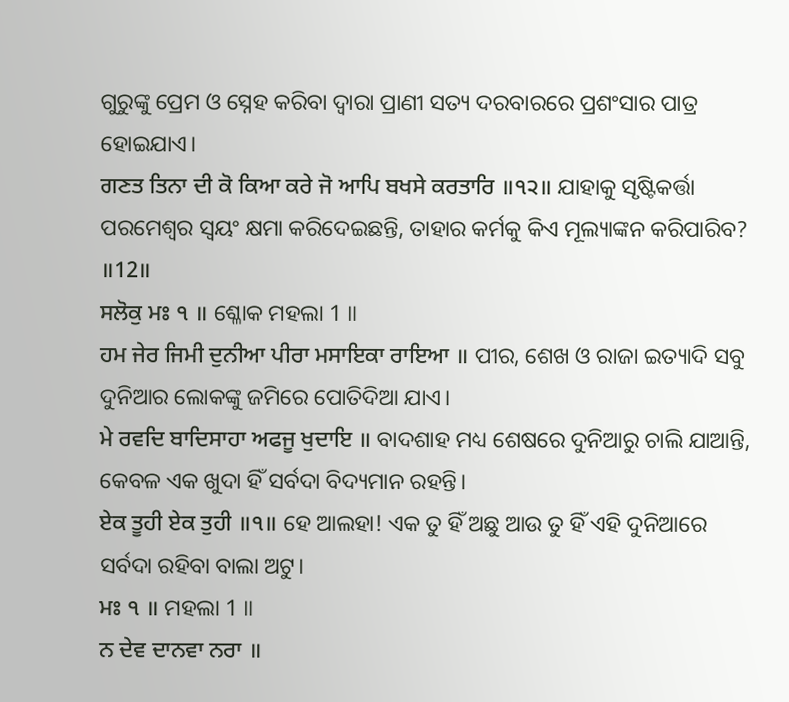ଗୁରୁଙ୍କୁ ପ୍ରେମ ଓ ସ୍ନେହ କରିବା ଦ୍ଵାରା ପ୍ରାଣୀ ସତ୍ୟ ଦରବାରରେ ପ୍ରଶଂସାର ପାତ୍ର ହୋଇଯାଏ।
ਗਣਤ ਤਿਨਾ ਦੀ ਕੋ ਕਿਆ ਕਰੇ ਜੋ ਆਪਿ ਬਖਸੇ ਕਰਤਾਰਿ ॥੧੨॥ ଯାହାକୁ ସୃଷ୍ଟିକର୍ତ୍ତା ପରମେଶ୍ଵର ସ୍ଵୟଂ କ୍ଷମା କରିଦେଇଛନ୍ତି, ତାହାର କର୍ମକୁ କିଏ ମୂଲ୍ୟାଙ୍କନ କରିପାରିବ? ॥12॥
ਸਲੋਕੁ ਮਃ ੧ ॥ ଶ୍ଳୋକ ମହଲା 1 ॥
ਹਮ ਜੇਰ ਜਿਮੀ ਦੁਨੀਆ ਪੀਰਾ ਮਸਾਇਕਾ ਰਾਇਆ ॥ ପୀର, ଶେଖ ଓ ରାଜା ଇତ୍ୟାଦି ସବୁ ଦୁନିଆର ଲୋକଙ୍କୁ ଜମିରେ ପୋତିଦିଆ ଯାଏ।
ਮੇ ਰਵਦਿ ਬਾਦਿਸਾਹਾ ਅਫਜੂ ਖੁਦਾਇ ॥ ବାଦଶାହ ମଧ୍ୟ ଶେଷରେ ଦୁନିଆରୁ ଚାଲି ଯାଆନ୍ତି, କେବଳ ଏକ ଖୁଦା ହିଁ ସର୍ବଦା ବିଦ୍ୟମାନ ରହନ୍ତି।
ਏਕ ਤੂਹੀ ਏਕ ਤੁਹੀ ॥੧॥ ହେ ଆଲହା! ଏକ ତୁ ହିଁ ଅଛୁ ଆଉ ତୁ ହିଁ ଏହି ଦୁନିଆରେ ସର୍ବଦା ରହିବା ବାଲା ଅଟୁ।
ਮਃ ੧ ॥ ମହଲା 1 ॥
ਨ ਦੇਵ ਦਾਨਵਾ ਨਰਾ ॥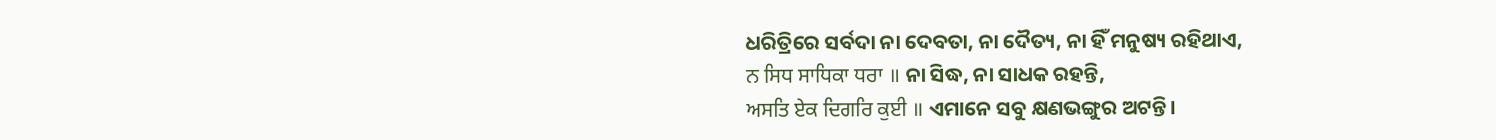ଧରିତ୍ରିରେ ସର୍ବଦା ନା ଦେବତା, ନା ଦୈତ୍ୟ, ନା ହିଁ ମନୁଷ୍ୟ ରହିଥାଏ,
ਨ ਸਿਧ ਸਾਧਿਕਾ ਧਰਾ ॥ ନା ସିଦ୍ଧ, ନା ସାଧକ ରହନ୍ତି,
ਅਸਤਿ ਏਕ ਦਿਗਰਿ ਕੁਈ ॥ ଏମାନେ ସବୁ କ୍ଷଣଭଙ୍ଗୁର ଅଟନ୍ତି।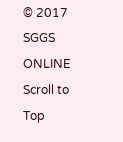© 2017 SGGS ONLINE
Scroll to Top